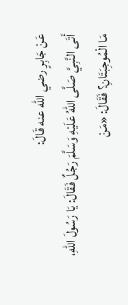عَنْ جَابِرٍ رضي الله عنه قَالَ:
أَتَى النَّبِيَّ صَلَّى اللهُ عَلَيْهِ وَسَلَّمَ رَجُلٌ فَقَالَ: يَا رَسُولَ اللهِ، مَا الْمُوجِبَتَانِ؟ فَقَالَ: «مَنْ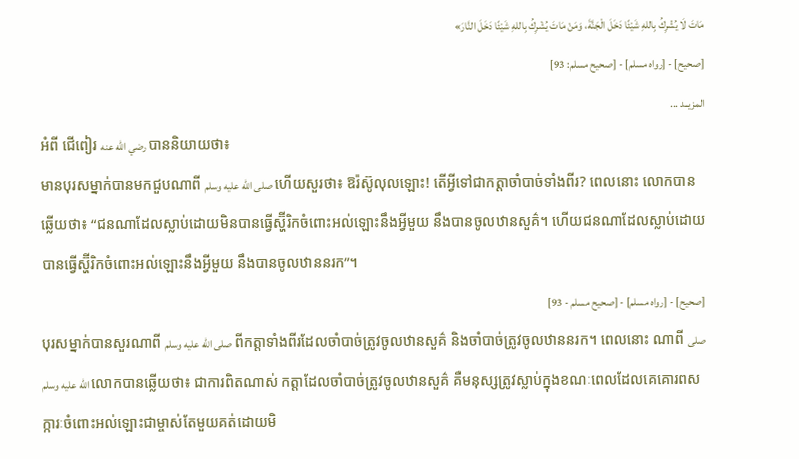مَاتَ لَا يُشْرِكُ بِاللهِ شَيْئًا دَخَلَ الْجَنَّةَ، وَمَنْ مَاتَ يُشْرِكُ بِاللهِ شَيْئًا دَخَلَ النَّارَ»
[صحيح] - [رواه مسلم] - [صحيح مسلم: 93]
المزيــد ...
អំពី ជើពៀរ رضي الله عنه បាននិយាយថា៖
មានបុរសម្នាក់បានមកជួបណាពី صلى الله عليه وسلم ហើយសួរថា៖ ឱរ៉ស៊ូលុលឡោះ! តើអ្វីទៅជាកត្តាចាំបាច់ទាំងពីរ? ពេលនោះ លោកបានឆ្លើយថា៖ “ជនណាដែលស្លាប់ដោយមិនបានធ្វើស្ហ៊ីរិកចំពោះអល់ឡោះនឹងអ្វីមួយ នឹងបានចូលឋានសួគ៌។ ហើយជនណាដែលស្លាប់ដោយបានធ្វើស្ហ៊ីរិកចំពោះអល់ឡោះនឹងអ្វីមួយ នឹងបានចូលឋាននរក”។
[صحيح] - [رواه مسلم] - [صحيح مسلم - 93]
បុរសម្នាក់បានសួរណាពី صلى الله عليه وسلم ពីកត្តាទាំងពីរដែលចាំបាច់ត្រូវចូលឋានសួគ៌ និងចាំបាច់ត្រូវចូលឋាននរក។ ពេលនោះ ណាពី صلى الله عليه وسلم លោកបានឆ្លើយថា៖ ជាការពិតណាស់ កត្តាដែលចាំបាច់ត្រូវចូលឋានសួគ៌ គឺមនុស្សត្រូវស្លាប់ក្នុងខណៈពេលដែលគេគោរពសក្ការៈចំពោះអល់ឡោះជាម្ចាស់តែមួយគត់ដោយមិ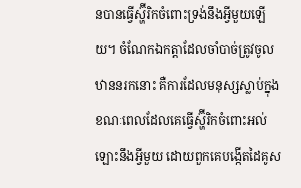នបានធ្វើស្ហ៊ីរិកចំពោះទ្រង់នឹងអ្វីមួយឡើយ។ ចំណែកឯកត្តាដែលចាំបាច់ត្រូវចូលឋាននរកនោះ គឺការដែលមនុស្សស្លាប់ក្នុងខណៈពេលដែលគេធ្វើស្ហ៊ីរិកចំពោះអល់ឡោះនឹងអ្វីមួយ ដោយពួកគេបង្កើតដៃគូស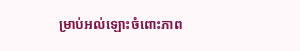ម្រាប់អល់ឡោះចំពោះភាព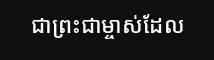ជាព្រះជាម្ចាស់ដែល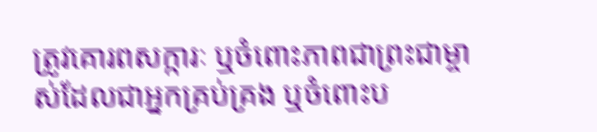ត្រូវគោរពសក្ការៈ ឬចំពោះភាពជាព្រះជាម្ចាស់ដែលជាអ្នកគ្រប់គ្រង ឬចំពោះប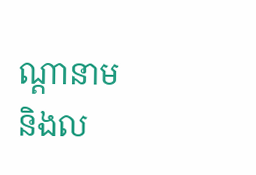ណ្តានាម និងល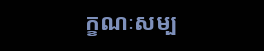ក្ខណៈសម្ប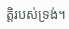ត្តិរបស់ទ្រង់។